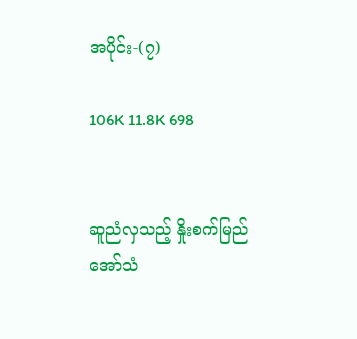အပိုင်း-(၇)

106K 11.8K 698


ဆူညံလှသည့် နှိုးစက်မြည်အော်သံ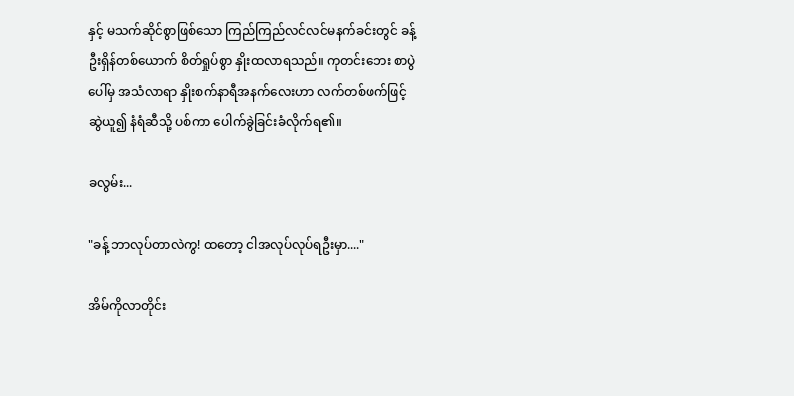နှင့် မသက်ဆိုင်စွာဖြစ်သော ကြည်ကြည်လင်လင်မနက်ခင်းတွင် ခန့်ဦးရှိန်တစ်ယောက် စိတ်ရှုပ်စွာ နှိုးထလာရသည်။ ကုတင်းဘေး စာပွဲပေါ်မှ အသံလာရာ နှိုးစက်နာရီအနက်လေးဟာ လက်တစ်ဖက်ဖြင့် ဆွဲယူ၍ နံရံဆီသို့ ပစ်ကာ ပေါက်ခွဲခြင်းခံလိုက်ရ၏။

ခလွမ်း...

"ခန့် ဘာလုပ်တာလဲကွ! ထတော့ ငါအလုပ်လုပ်ရဦးမှာ...."

အိမ်ကိုလာတိုင်း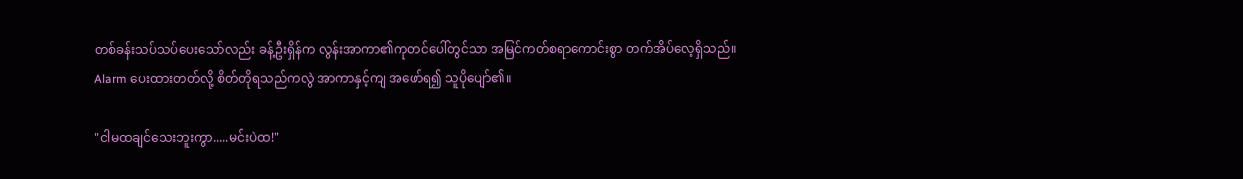တစ်ခန်းသပ်သပ်ပေးသော်လည်း ခန့်ဦးရှိန်က လွန်းအာကာ၏ကုတင်ပေါ်တွင်သာ အမြင်ကတ်စရာကောင်းစွာ တက်အိပ်လေ့ရှိသည်။ Alarm ပေးထားတတ်လို့ စိတ်တိုရသည်ကလွဲ အာကာနှင့်ကျ အဖော်ရ၍ သူပိုပျော်၏။

"ငါမထချင်သေးဘူးကွာ.....မင်းပဲထ!"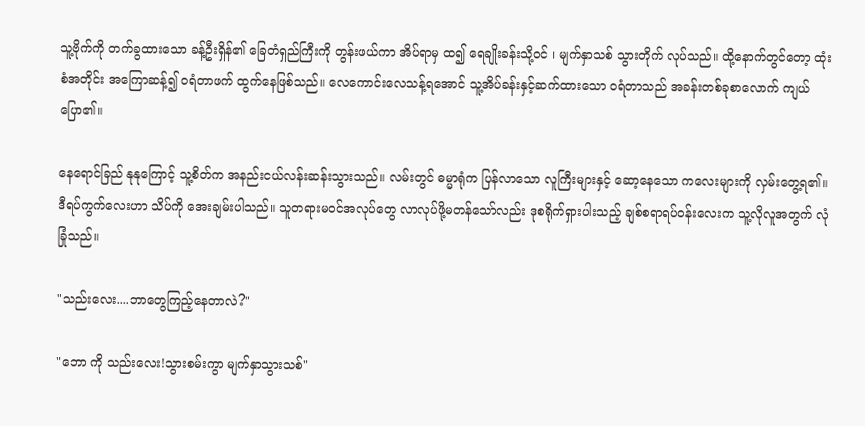သူ့ဗိုက်ကို တက်ခွထားသော ခန့်ဦးရှိန်၏ ခြေတံရှည်ကြီးကို တွန်းဖယ်ကာ အိပ်ရာမှ ထ၍ ရေချိုးခန်းသို့ဝင် ၊ မျက်နှာသစ် သွားတိုက် လုပ်သည်။ ထို့နောက်တွင်တော့ ထုံးစံအတိုင်း အကြောဆန့်၍ ဝရံတာဖက် ထွက်နေဖြစ်သည်။ လေကောင်းလေသန့်ရအောင် သူ့အိပ်ခန်းနှင့်ဆက်ထားသော ဝရံတာသည် အခန်းတစ်ခုစာလောက် ကျယ်ပြော၏။

နေရောင်ခြည် နုနုကြောင့် သူ့စိတ်က အနည်းငယ်လန်းဆန်းသွားသည်။ လမ်းတွင် ဓမ္မာရုံက ပြန်လာသော လူကြီးများနှင့် ဆော့နေသော ကလေးများကို လှမ်းတွေ့ရ၏။ ဒီရပ်ကွက်လေးဟာ သိပ်ကို အေးချမ်းပါသည်။ သူတရားမဝင်အလုပ်တွေ လာလုပ်ဖို့မတန်သော်လည်း ဒုစရိုက်ရှားပါးသည့် ချစ်စရာရပ်ဝန်းလေးက သူ့လိုလူအတွက် လုံခြုံသည်။

"သည်းလေး....ဘာတွေကြည့်နေတာလဲ?"

"ဘော ကို သည်းလေး!သွားစမ်းကွာ မျက်နှာသွားသစ်"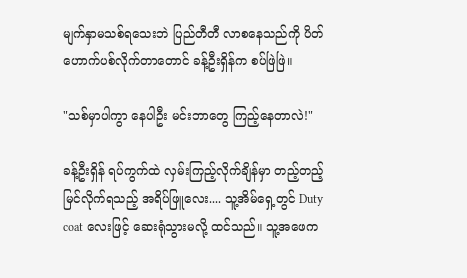မျက်နှာမသစ်ရသေးဘဲ ပြည်တီတီ လာစနေသည်ကို ပိတ်ဟောက်ပစ်လိုက်တာတောင် ခန့်ဦးရှိန်က စပ်ဖြဲဖြဲ။

"သစ်မှာပါကွာ နေပါဦး မင်းဘာတွေ ကြည့်နေတာလဲ!"

ခန့်ဦးရှိန် ရပ်ကွက်ထဲ လှမ်းကြည့်လိုက်ချိန်မှာ တည့်တည့် မြင်လိုက်ရသည့် အရိပ်ဖြူလေး.... သူ့အိမ်ရှေ့တွင် Duty coat လေးဖြင့် ဆေးရုံသွားမလို့ ထင်သည်။ သူ့အဖေက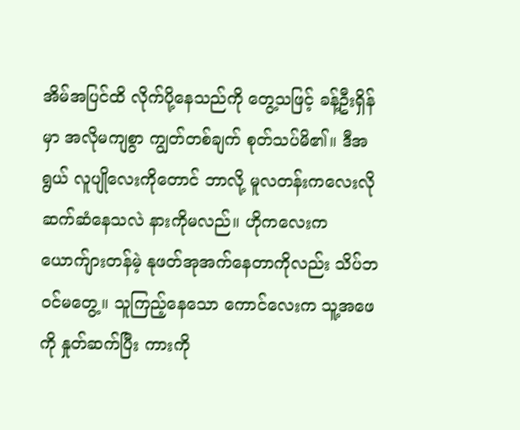အိမ်အပြင်ထိ လိုက်ပို့နေသည်ကို တွေ့သဖြင့် ခန့်ဦးရှိန်မှာ အလိုမကျစွာ ကျွတ်တစ်ချက် စုတ်သပ်မိ၏။ ဒီအရွယ် လူပျိုလေးကိုတောင် ဘာလို့ မူလတန်းကလေးလို ဆက်ဆံနေသလဲ နားကိုမလည်။ ဟိုကလေးက ယောက်ျားတန်မဲ့ နုဖတ်အုအက်နေတာကိုလည်း သိပ်ဘဝင်မတွေ့။ သူကြည့်နေသော ကောင်လေးက သူ့အဖေကို နှုတ်ဆက်ပြီး ကားကို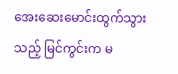အေးဆေးမောင်းထွက်သွားသည့် မြင်ကွင်းက မ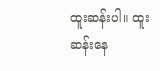ထူးဆန်းပါ။ ထူးဆန်းနေ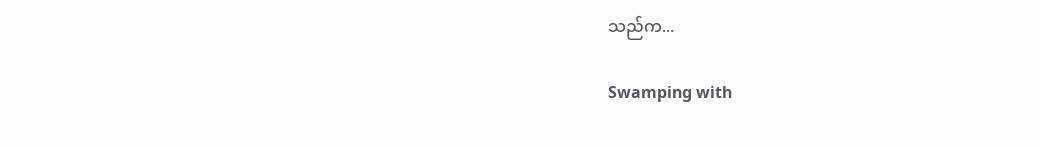သည်က...

Swamping with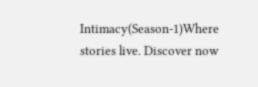Intimacy(Season-1)Where stories live. Discover now